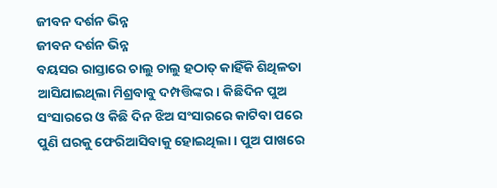ଜୀବନ ଦର୍ଶନ ଭିନ୍ନ
ଜୀବନ ଦର୍ଶନ ଭିନ୍ନ
ବୟସର ରାସ୍ତାରେ ଚାଲୁ ଚାଲୁ ହଠାତ୍ କାହିଁକି ଶିଥିଳତା ଆସିଯାଇଥିଲା ମିଶ୍ରବାବୁ ଦମ୍ପତ୍ତିଙ୍କର। କିଛିଦିନ ପୁଅ ସଂସାରରେ ଓ କିଛି ଦିନ ଝିଅ ସଂସାରରେ କାଟିବା ପରେ ପୁଣି ଘରକୁ ଫେରିଆସିବାକୁ ହୋଇଥିଲା। ପୁଅ ପାଖରେ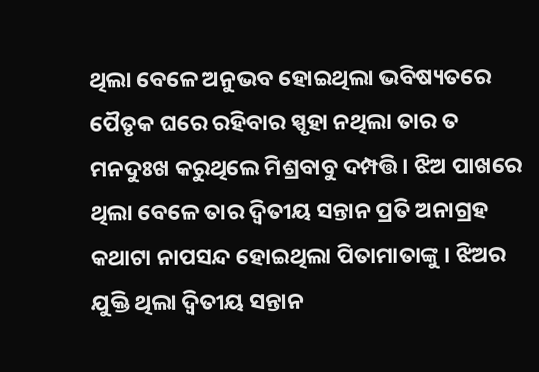ଥିଲା ବେଳେ ଅନୁଭବ ହୋଇଥିଲା ଭବିଷ୍ୟତରେ ପୈତୃକ ଘରେ ରହିବାର ସ୍ପୃହା ନଥିଲା ତାର ତ ମନଦୁଃଖ କରୁଥିଲେ ମିଶ୍ରବାବୁ ଦମ୍ପତ୍ତି। ଝିଅ ପାଖରେ ଥିଲା ବେଳେ ତାର ଦ୍ୱିତୀୟ ସନ୍ତାନ ପ୍ରତି ଅନାଗ୍ରହ କଥାଟା ନାପସନ୍ଦ ହୋଇଥିଲା ପିତାମାତାଙ୍କୁ । ଝିଅର ଯୁକ୍ତି ଥିଲା ଦ୍ୱିତୀୟ ସନ୍ତାନ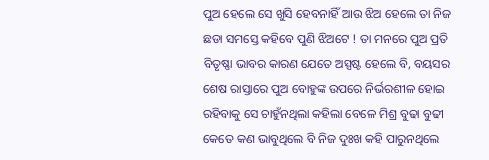ପୁଅ ହେଲେ ସେ ଖୁସି ହେବନାହିଁ ଆଉ ଝିଅ ହେଲେ ତା ନିଜ ଛଡା ସମସ୍ତେ କହିବେ ପୁଣି ଝିଅଟେ ! ତା ମନରେ ପୁଅ ପ୍ରତି ବିତୃଷ୍ଣା ଭାବର କାରଣ ଯେତେ ଅସ୍ପଷ୍ଟ ହେଲେ ବି, ବୟସର ଶେଷ ରାସ୍ତାରେ ପୁଅ ବୋହୁଙ୍କ ଉପରେ ନିର୍ଭରଶୀଳ ହୋଇ ରହିବାକୁ ସେ ଚାହୁଁନଥିଲା କହିଲା ବେଳେ ମିଶ୍ର ବୁଢା ବୁଢୀ କେତେ କଣ ଭାବୁଥିଲେ ବି ନିଜ ଦୁଃଖ କହି ପାରୁନଥିଲେ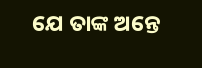ଯେ ତାଙ୍କ ଅନ୍ତେ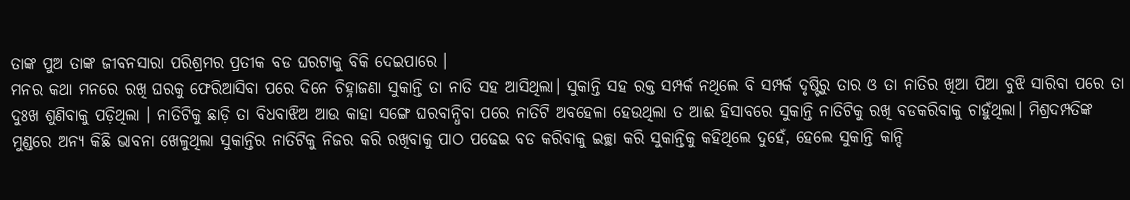ତାଙ୍କ ପୁଅ ତାଙ୍କ ଜୀବନସାରା ପରିଶ୍ରମର ପ୍ରତୀକ ବଡ ଘରଟାକୁ ବିକି ଦେଇପାରେ ।
ମନର କଥା ମନରେ ରଖି ଘରକୁ ଫେରିଆସିବା ପରେ ଦିନେ ଚିହ୍ନାଜଣା ସୁକାନ୍ତି ତା ନାତି ସହ ଆସିଥିଲା। ସୁକାନ୍ତି ସହ ରକ୍ତ ସମ୍ପର୍କ ନଥିଲେ ବି ସମ୍ପର୍କ ଦୃଷ୍ଟିରୁ ତାର ଓ ତା ନାତିର ଖିଆ ପିଆ ବୁଝି ସାରିବା ପରେ ତା ଦୁଃଖ ଶୁଣିବାକୁ ପଡ଼ିଥିଲା । ନାତିଟିକୁ ଛାଡ଼ି ତା ବିଧବାଝିଅ ଆଉ କାହା ସଙ୍ଗେ ଘରବାନ୍ଧିବା ପରେ ନାତିଟି ଅବହେଳା ହେଉଥିଲା ତ ଆଈ ହିସାବରେ ସୁକାନ୍ତି ନାତିଟିକୁ ରଖି ବଡକରିବାକୁ ଚାହୁଁଥିଲା। ମିଶ୍ରଦମ୍ପତିଙ୍କ ମୁଣ୍ଡରେ ଅନ୍ୟ କିଛି ଭାବନା ଖେଳୁଥିଲା ସୁକାନ୍ତିର ନାତିଟିକୁ ନିଜର କରି ରଖିବାକୁ ପାଠ ପଢେଇ ବଡ କରିବାକୁ ଇଚ୍ଛା କରି ସୁକାନ୍ତିକୁ କହିଥିଲେ ଦୁହେଁ, ହେଲେ ସୁକାନ୍ତି କାନ୍ଦି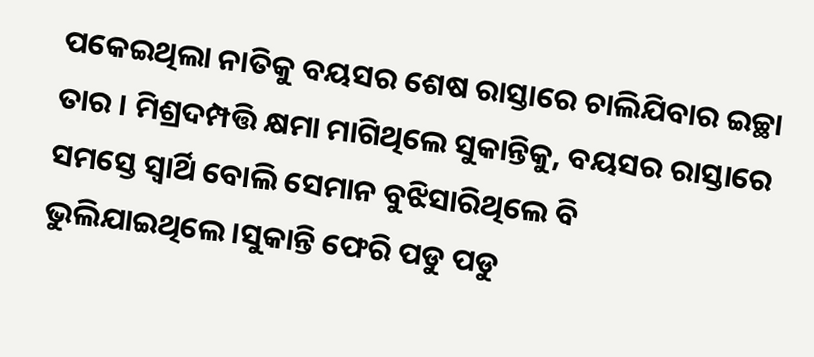ପକେଇଥିଲା ନାତିକୁ ବୟସର ଶେଷ ରାସ୍ତାରେ ଚାଲିଯିବାର ଇଚ୍ଛା ତାର । ମିଶ୍ରଦମ୍ପତ୍ତି କ୍ଷମା ମାଗିଥିଲେ ସୁକାନ୍ତିକୁ, ବୟସର ରାସ୍ତାରେ ସମସ୍ତେ ସ୍ୱାର୍ଥି ବୋଲି ସେମାନ ବୁଝିସାରିଥିଲେ ବି ଭୁଲିଯାଇଥିଲେ।ସୁକାନ୍ତି ଫେରି ପଡୁ ପଡୁ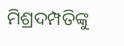ମିଶ୍ରଦମ୍ପତିଙ୍କୁ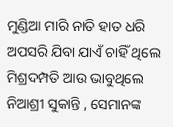ମୁଣ୍ଡିଆ ମାରି ନାତି ହାତ ଧରି ଅପସରି ଯିବା ଯାଏଁ ଚାହିଁ ଥିଲେ ମିଶ୍ରଦମ୍ପତି ଆଉ ଭାବୁଥିଲେ ନିଆଶ୍ରୀ ସୁକାନ୍ତି , ସେମାନଙ୍କ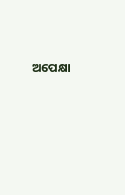ଅପେକ୍ଷା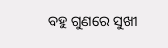ବହୁ ଗୁଣରେ ସୁଖୀ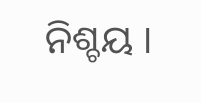ନିଶ୍ଚୟ ।